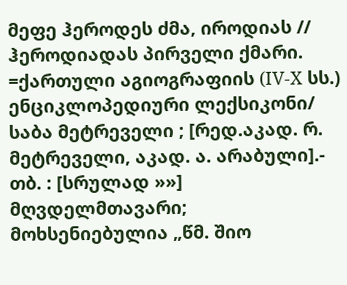მეფე ჰეროდეს ძმა, იროდიას // ჰეროდიადას პირველი ქმარი. =ქართული აგიოგრაფიის (IV-X სს.) ენციკლოპედიური ლექსიკონი/ საბა მეტრეველი ; [რედ.აკად. რ. მეტრეველი, აკად. ა. არაბული].- თბ. : [სრულად »»]
მღვდელმთავარი; მოხსენიებულია „წმ. შიო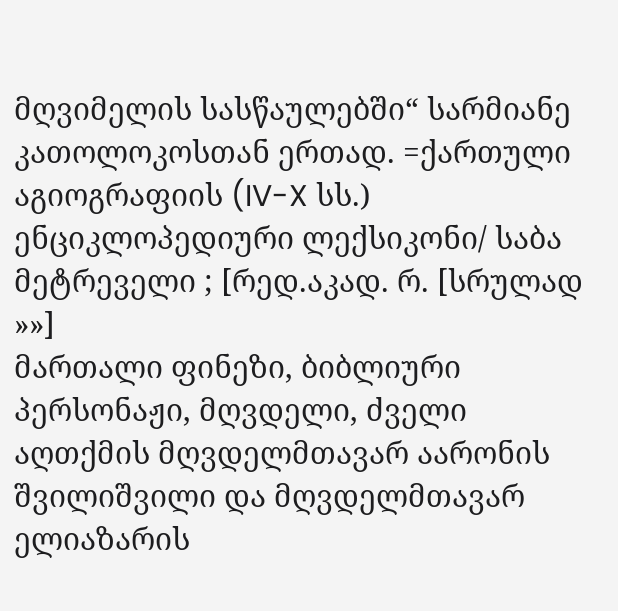მღვიმელის სასწაულებში“ სარმიანე კათოლოკოსთან ერთად. =ქართული აგიოგრაფიის (IV-X სს.) ენციკლოპედიური ლექსიკონი/ საბა მეტრეველი ; [რედ.აკად. რ. [სრულად »»]
მართალი ფინეზი, ბიბლიური პერსონაჟი, მღვდელი, ძველი აღთქმის მღვდელმთავარ აარონის შვილიშვილი და მღვდელმთავარ ელიაზარის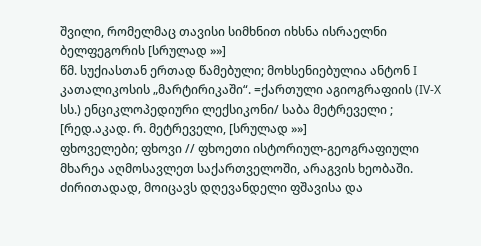შვილი, რომელმაც თავისი სიმხნით იხსნა ისრაელნი ბელფეგორის [სრულად »»]
წმ. სუქიასთან ერთად წამებული; მოხსენიებულია ანტონ I კათალიკოსის „მარტირიკაში“. =ქართული აგიოგრაფიის (IV-X სს.) ენციკლოპედიური ლექსიკონი/ საბა მეტრეველი ; [რედ.აკად. რ. მეტრეველი, [სრულად »»]
ფხოველები; ფხოვი // ფხოეთი ისტორიულ-გეოგრაფიული მხარეა აღმოსავლეთ საქართველოში, არაგვის ხეობაში. ძირითადად, მოიცავს დღევანდელი ფშავისა და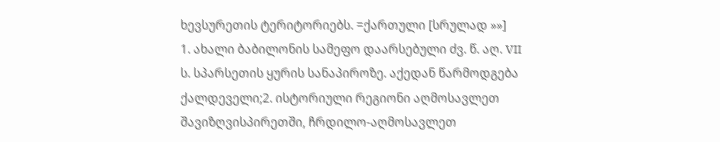ხევსურეთის ტერიტორიებს. =ქართული [სრულად »»]
1. ახალი ბაბილონის სამეფო დაარსებული ძვ. წ. აღ. VII ს. სპარსეთის ყურის სანაპიროზე. აქედან წარმოდგება ქალდეველი;2. ისტორიული რეგიონი აღმოსავლეთ შავიზღვისპირეთში, ჩრდილო-აღმოსავლეთ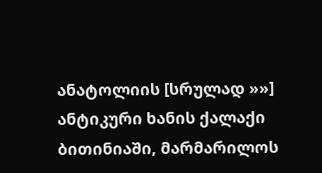ანატოლიის [სრულად »»]
ანტიკური ხანის ქალაქი ბითინიაში, მარმარილოს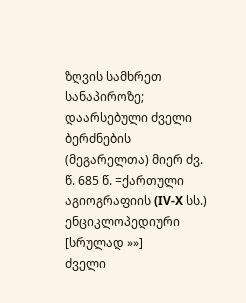ზღვის სამხრეთ სანაპიროზე; დაარსებული ძველი ბერძნების (მეგარელთა) მიერ ძვ. წ. 685 წ. =ქართული აგიოგრაფიის (IV-X სს.) ენციკლოპედიური [სრულად »»]
ძველი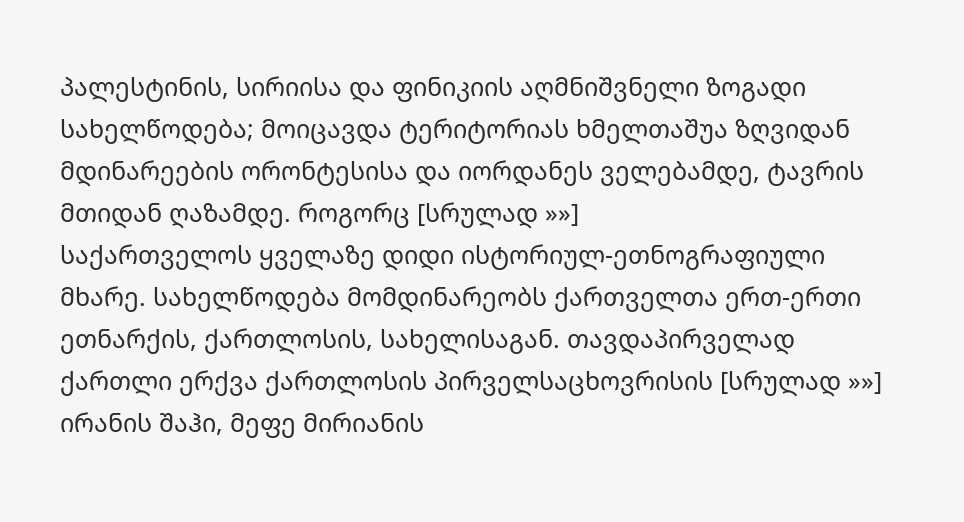პალესტინის, სირიისა და ფინიკიის აღმნიშვნელი ზოგადი სახელწოდება; მოიცავდა ტერიტორიას ხმელთაშუა ზღვიდან მდინარეების ორონტესისა და იორდანეს ველებამდე, ტავრის მთიდან ღაზამდე. როგორც [სრულად »»]
საქართველოს ყველაზე დიდი ისტორიულ-ეთნოგრაფიული მხარე. სახელწოდება მომდინარეობს ქართველთა ერთ-ერთი ეთნარქის, ქართლოსის, სახელისაგან. თავდაპირველად ქართლი ერქვა ქართლოსის პირველსაცხოვრისის [სრულად »»]
ირანის შაჰი, მეფე მირიანის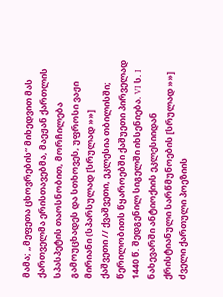მამა; „მეფეთა ცხოვრების“ მიხედვით მას ქართველმა ერისთავებმა, მაეჟან ქართლის სპასპეტის თაოსნობით, მორჩილება გამოუცხადეს და სთხოვეს, უფროსი ვაჟი მირიანი (სპარსულად [სრულად »»]
ქაშვეთი // ქვაშვეთი, ეკლესია თბილისში; წერილობითს წყაროებში ქაშუეთი პირველად 1440 წ. შედგენილ სიგელში იხსენიება. VI ს. I ნახევარში ანტიოქიის ეკლესიიდან ქრისტიანული სარწმუნოების [სრულად »»]
ძველი ქართული პოეზიის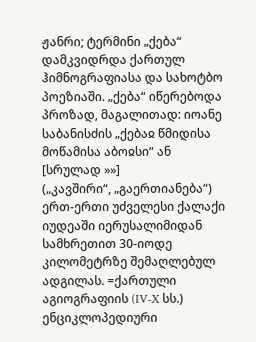ჟანრი; ტერმინი „ქება“ დამკვიდრდა ქართულ ჰიმნოგრაფიასა და სახოტბო პოეზიაში. „ქება“ იწერებოდა პროზად, მაგალითად: იოანე საბანისძის „ქებაჲ წმიდისა მოწამისა აბოჲსი“ ან [სრულად »»]
(„კავშირი“, „გაერთიანება“) ერთ-ერთი უძველესი ქალაქი იუდეაში იერუსალიმიდან სამხრეთით 30-იოდე კილომეტრზე შემაღლებულ ადგილას. =ქართული აგიოგრაფიის (IV-X სს.) ენციკლოპედიური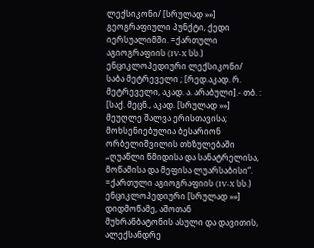ლექსიკონი/ [სრულად »»]
გეოგრაფიული პუნქტი, ქედი იერსუალიმში. =ქართული აგიოგრაფიის (IV-X სს.) ენციკლოპედიური ლექსიკონი/ საბა მეტრეველი ; [რედ.აკად. რ. მეტრეველი, აკად. ა. არაბული].- თბ. : [საქ. მეცნ., აკად. [სრულად »»]
მეუღლე შალვა ერისთავისა; მოხსენიებულია ბესარიონ ორბელიშვილის თხზულებაში „ღუაწლი წმიდისა და სანატრელისა, მოწამისა და მეფისა ლუარსაბისი“. =ქართული აგიოგრაფიის (IV-X სს.) ენციკლოპედიური [სრულად »»]
დიდმოწამე, აშოთან მუხრანბატონის ასული და დავითის, ალექსანდრე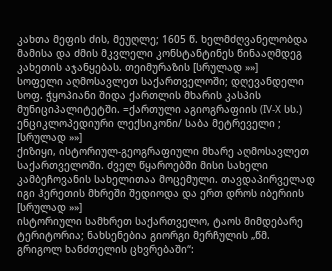კახთა მეფის ძის, მეუღლე; 1605 წ. ხელმძღვანელობდა მამისა და ძმის მკვლელი კონსტანტინეს წინააღმდეგ კახეთის აჯანყებას. თეიმურაზის [სრულად »»]
სოფელი აღმოსავლეთ საქართველოში; დღევანდელი სოფ. ჭყოპიანი შიდა ქართლის მხარის კასპის მუნიციპალიტეტში. =ქართული აგიოგრაფიის (IV-X სს.) ენციკლოპედიური ლექსიკონი/ საბა მეტრეველი ; [სრულად »»]
ქიზიყი, ისტორიულ-გეოგრაფიული მხარე აღმოსავლეთ საქართველოში. ძველ წყაროებში მისი სახელი კამბეჩოვანის სახელითაა მოცემული. თავდაპირველად იგი ჰერეთის მხრეში შედიოდა და ერთ დროს იბერიის [სრულად »»]
ისტორიული სამხრეთ საქართველო, ტაოს მიმდებარე ტერიტორია; ნახსენებია გიორგი მერჩულის „წმ. გრიგოლ ხანძთელის ცხვრებაში“: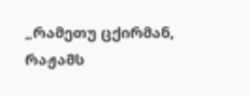„რამეთუ ცქირმან, რაჟამს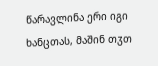წარავლინა ერი იგი ხანცთას, მაშინ თჳთ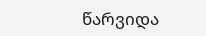წარვიდა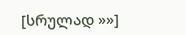[სრულად »»]